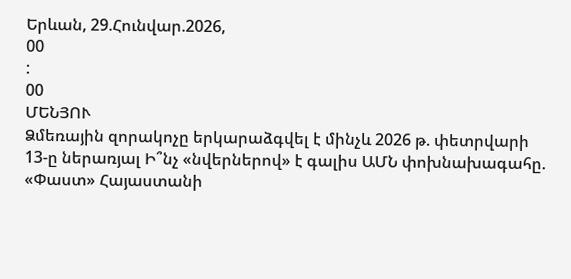Երևան, 29.Հունվար.2026,
00
:
00
ՄԵՆՅՈՒ
Ձմեռային զորակոչը երկարաձգվել է մինչև 2026 թ. փետրվարի 13-ը ներառյալ Ի՞նչ «նվերներով» է գալիս ԱՄՆ փոխնախագահը. «Փաստ» Հայաստանի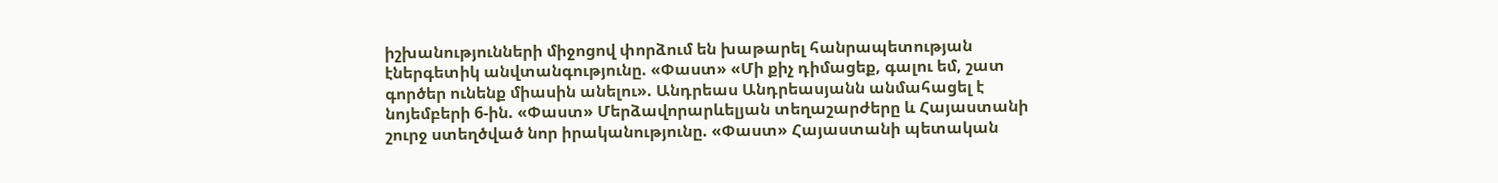իշխանությունների միջոցով փորձում են խաթարել հանրապետության էներգետիկ անվտանգությունը. «Փաստ» «Մի քիչ դիմացեք, գալու եմ, շատ գործեր ունենք միասին անելու». Անդրեաս Անդրեասյանն անմահացել է նոյեմբերի 6-ին. «Փաստ» Մերձավորարևելյան տեղաշարժերը և Հայաստանի շուրջ ստեղծված նոր իրականությունը. «Փաստ» Հայաստանի պետական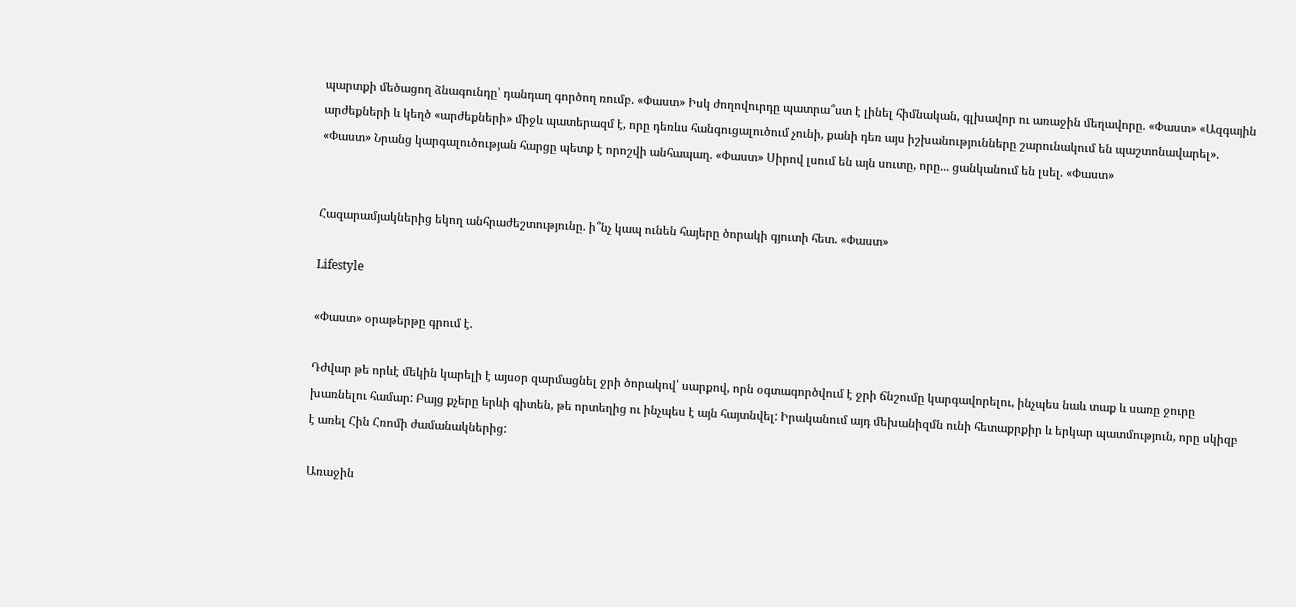պարտքի մեծացող ձնագունդը՝ դանդաղ գործող ռումբ. «Փաստ» Իսկ ժողովուրդը պատրա՞ստ է լինել հիմնական, գլխավոր ու առաջին մեղավորը. «Փաստ» «Ազգային արժեքների և կեղծ «արժեքների» միջև պատերազմ է, որը դեռևս հանգուցալուծում չունի, քանի դեռ այս իշխանությունները շարունակում են պաշտոնավարել». «Փաստ» Նրանց կարգալուծության հարցը պետք է որոշվի անհապաղ. «Փաստ» Սիրով լսում են այն սուտը, որը... ցանկանում են լսել. «Փաստ»


Հազարամյակներից եկող անհրաժեշտությունը. ի՞նչ կապ ունեն հայերը ծորակի գյուտի հետ. «Փաստ»

Lifestyle

«Փաստ» օրաթերթը գրում է.

Դժվար թե որևէ մեկին կարելի է այսօր զարմացնել ջրի ծորակով՝ սարքով, որն օգտագործվում է ջրի ճնշումը կարգավորելու, ինչպես նաև տաք և սառը ջուրը խառնելու համար: Բայց քչերը երևի գիտեն, թե որտեղից ու ինչպես է այն հայտնվել: Իրականում այդ մեխանիզմն ունի հետաքրքիր և երկար պատմություն, որը սկիզբ է առել Հին Հռոմի ժամանակներից:

Առաջին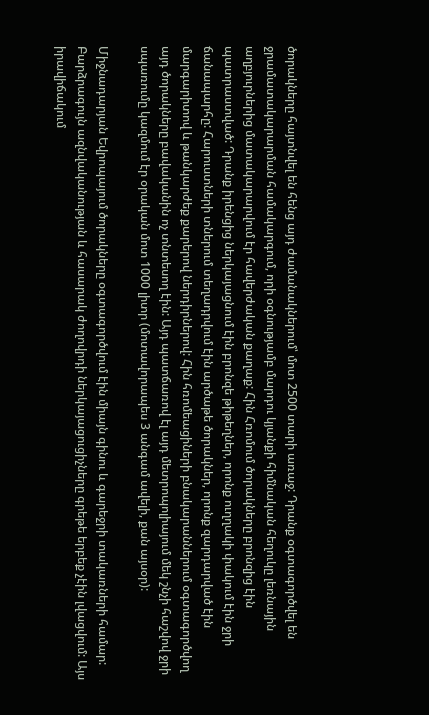ծորակները հայտնվել են հենց այդ ժամանակներում՝ մոտ 2500 տարի առաջ: Դրանք օգտագործվել են ջրամատակարարման համակարգում, որի օգնությամբ մարդու կյանքի հիմնական հեղուկը լեռնային աղբյուրներից մատակարարվում էր հավերժական քաղաք: Հին Հռոմում ծորակները բրոնզից էին պատրաստված: Դրանք իրենցից ներկայացնում էին բրոնզե թիթեղներ, որոնք ուղղակի փակում էին ջրի ճանապարհը: Հարուստների տներում տեղադրվում էին արծաթե ծորակներ, որոնք զարդարված էին մարգարիտով և թանկարժեք քարերով ներդիրներով: Հին հռոմեացիների բնակարաններում օգտագործվող այդ ծորակները բավականին ոչ տնտեսող էին: Այդ պատճառով էլ այդ մետրոպոլիայում մեկ շնչի հաշվով ջրի սպառումը կազմում էր օրական մոտ 1000 լիտր (մոտավորապես 3 անգամ ավելի, քան այսօր):

Միջնադարյան Եվրոպայում ծորակները օգտագործվում էին միայն գինու և գարեջրի տակառների համար: Բարձրագույն ազնվականության և հասարակ ժողովրդի ներկայացուցիչները գրեթե երբեք չէին լվացվում: Այս իրավիճակում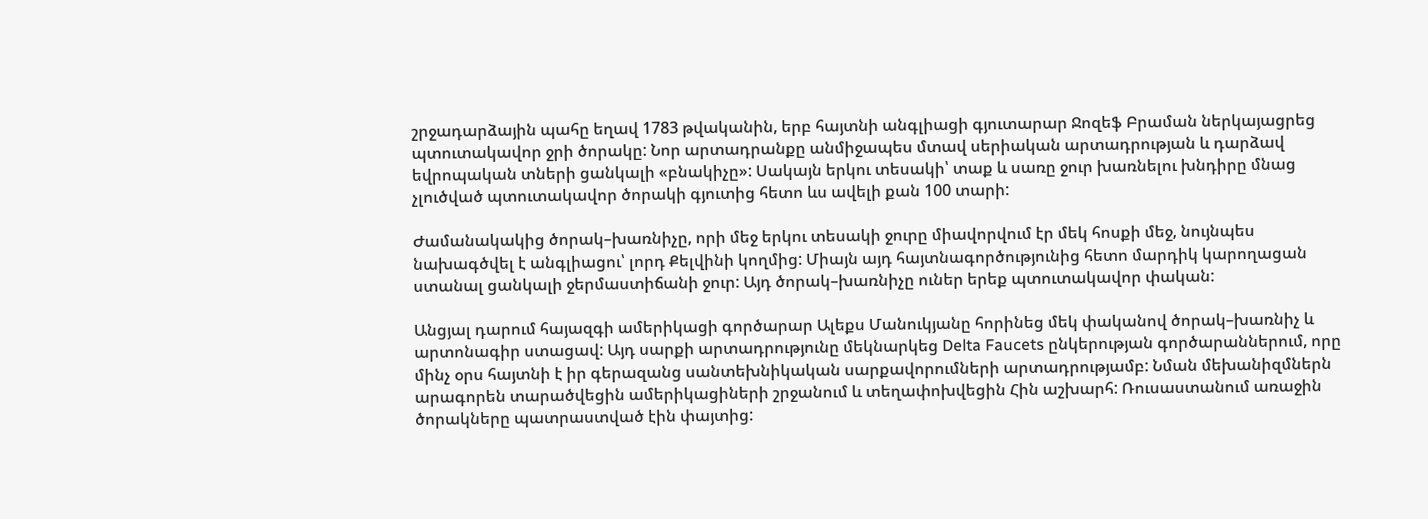շրջադարձային պահը եղավ 1783 թվականին, երբ հայտնի անգլիացի գյուտարար Ջոզեֆ Բրաման ներկայացրեց պտուտակավոր ջրի ծորակը: Նոր արտադրանքը անմիջապես մտավ սերիական արտադրության և դարձավ եվրոպական տների ցանկալի «բնակիչը»: Սակայն երկու տեսակի՝ տաք և սառը ջուր խառնելու խնդիրը մնաց չլուծված պտուտակավոր ծորակի գյուտից հետո ևս ավելի քան 100 տարի:

Ժամանակակից ծորակ–խառնիչը, որի մեջ երկու տեսակի ջուրը միավորվում էր մեկ հոսքի մեջ, նույնպես նախագծվել է անգլիացու՝ լորդ Քելվինի կողմից: Միայն այդ հայտնագործությունից հետո մարդիկ կարողացան ստանալ ցանկալի ջերմաստիճանի ջուր: Այդ ծորակ–խառնիչը ուներ երեք պտուտակավոր փական:

Անցյալ դարում հայազգի ամերիկացի գործարար Ալեքս Մանուկյանը հորինեց մեկ փականով ծորակ–խառնիչ և արտոնագիր ստացավ: Այդ սարքի արտադրությունը մեկնարկեց Delta Faucets ընկերության գործարաններում, որը մինչ օրս հայտնի է իր գերազանց սանտեխնիկական սարքավորումների արտադրությամբ: Նման մեխանիզմներն արագորեն տարածվեցին ամերիկացիների շրջանում և տեղափոխվեցին Հին աշխարհ: Ռուսաստանում առաջին ծորակները պատրաստված էին փայտից: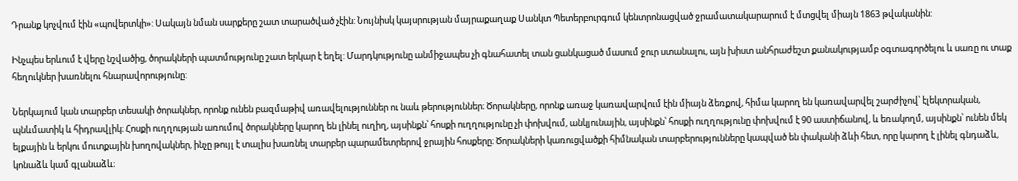Դրանք կոչվում էին «պովերտկի»: Սակայն նման սարքերը շատ տարածված չէին: Նույնիսկ կայսրության մայրաքաղաք Սանկտ Պետերբուրգում կենտրոնացված ջրամատակարարում է մտցվել միայն 1863 թվականին:

Ինչպես երևում է վերը նշվածից, ծորակների պատմությունը շատ երկար է եղել: Մարդկությունը անմիջապես չի գնահատել տան ցանկացած մասում ջուր ստանալու, այն խիստ անհրաժեշտ քանակությամբ օգտագործելու և սառը ու տաք հեղուկներ խառնելու հնարավորությունը:

Ներկայում կան տարբեր տեսակի ծորակներ, որոնք ունեն բազմաթիվ առավելություններ ու նաև թերություններ։ Ծորակները, որոնք առաջ կառավարվում էին միայն ձեռքով, հիմա կարող են կառավարվել շարժիչով՝ էլեկտրական, պնևմատիկ և հիդրավլիկ։ Հոսքի ուղղության առումով ծորակները կարող են լինել ուղիղ, այսինքն՝ հոսքի ուղղությունը չի փոխվում, անկյունային, այսինքն՝ հոսքի ուղղությունը փոխվում է 90 աստիճանով, և եռակողմ, այսինքն՝ ունեն մեկ ելքային և երկու մուտքային խողովակներ, ինչը թույլ է տալիս խառնել տարբեր պարամետրերով ջրային հոսքերը։ Ծորակների կառուցվածքի հիմնական տարբերությունները կապված են փականի ձևի հետ, որը կարող է լինել գնդաձև, կոնաձև կամ գլանաձև։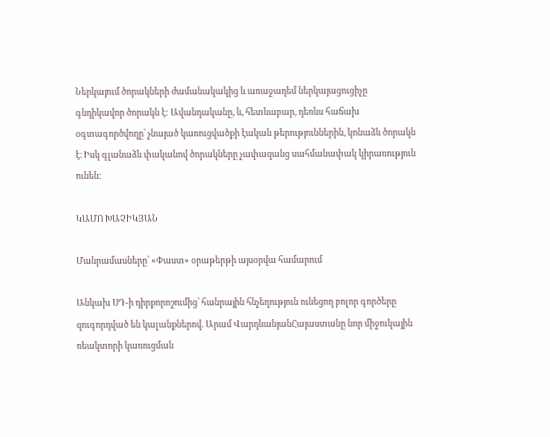Ներկայում ծորակների ժամանակակից և առաջադեմ ներկայացուցիչը գնդիկավոր ծորակն է: Ավանդականը, և, հետևաբար, դեռևս հաճախ օգտագործվողը՝ չնայած կառուցվածքի էական թերություններին, կոնաձև ծորակն է։ Իսկ գլանաձև փականով ծորակները չափազանց սահմանափակ կիրառություն ունեն:

ԿԱՄՈ ԽԱՉԻԿՅԱՆ

Մանրամասները՝ «Փաստ» օրաթերթի այսօրվա համարում

Անկախ ՍԴ-ի դիրքորոշումից՝ հանրային հնչեղություն ունեցող բոլոր գործերը զուգորդված են կալանքներով. Արամ ՎարդևանյանՀայաստանը նոր միջուկային ռեակտորի կառուցման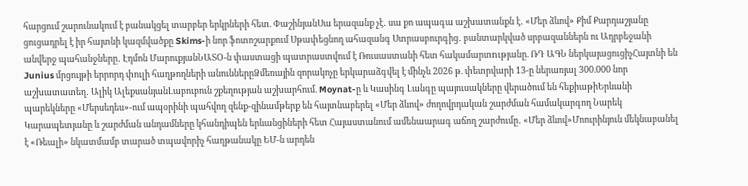հարցում շարունակում է բանակցել տարբեր երկրների հետ. ՓաշինյանՍա երազանք չէ․ սա քո ապագա աշխատանքն է․ «Մեր ձևով» Քիմ Քարդաշյանը ցուցադրել է իր հայտնի կազմվածքը Skims-ի նոր ֆոտոշարքում Սթափեցնող ահազանգ Ստրասբուրգից․ բանտարկված սրբազաններն ու Ադրբեջանի անվերջ պահանջները․ Էդմոն ՄարուքյանՆԱՏՕ-ն փաստացի պատրաստվում է Ռուսաստանի հետ հակամարտnւթյանը. ՌԴ ԱԳՆ ներկայացուցիչՀայտնի են Junius մրցույթի երրորդ փուլի հաղթողների անուններըՁմեռային զորակոչը երկարաձգվել է մինչև 2026 թ. փետրվարի 13-ը ներառյալ 300.000 նոր աշխատատեղ․ Ալիկ ԱլեքսանյանԼաբուբուն շքեղության աշխարհում. Moynat-ը և Կասինգ Լանգը պայուսակները վերածում են հեքիաթիԵրևանի պարեկները «Մերսեդես»-ում ապօրինի պահվող զենք-զինամթերք են հայտնաբերել «Մեր ձևով» ժողովրդական շարժման համակարգող Նարեկ Կարապետյանը և շարժման անդամները կհանդիպեն երևանցիների հետ Հայաստանում ամենաարագ աճող շարժումը․ «Մեր ձևով»Մոուրինյուն մեկնաբանել է «Ռեալի» նկատմամբ տարած տպավորիչ հաղթանակը ԵՄ-ն արդեն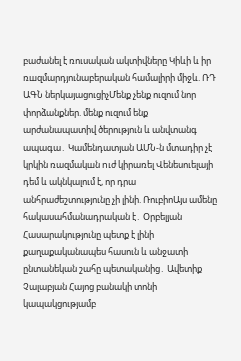բաժանել է ռուսական ակտիվները Կիևի և իր ռшզմարդյունաբերական համալիրի միջև. ՌԴ ԱԳՆ ներկայացուցիչՄենք չենք ուզում նոր փորձանքներ. մենք ուզում ենք արժանապատիվ ծերություն և անվտանգ ապագա․ Կամենդատյան ԱՄՆ-ն մտադիր չէ կրկին ռազմակшն nւժ կիրառել Վենեսուելայի դեմ և ակնկալում է, որ դրա անհրաժեշտությունը չի լինի. ՌուբիոԱյս ամենը հակասահմանադրական է․ Օրբելյան Հասարակությունը պետք է լինի քաղաքականապես հասուն և անջատի ընտանեկան շահը պետականից․ Ավետիք Չալաբյան Հայոց բանակի տոնի կապակցությամբ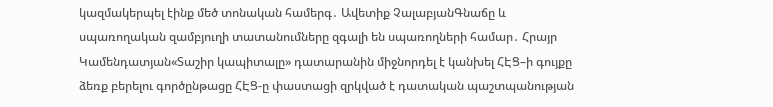կազմակերպել էինք մեծ տոնական համերգ․ Ավետիք ՉալաբյանԳնաճը և սպառողական զամբյուղի տատանումները զգալի են սպառողների համար․ Հրայր Կամենդատյան«Տաշիր կապիտալը» դատարանին միջնորդել է կանխել ՀԷՑ–ի գույքը ձեռք բերելու գործընթացը ՀԷՑ-ը փաստացի զրկված է դատական պաշտպանության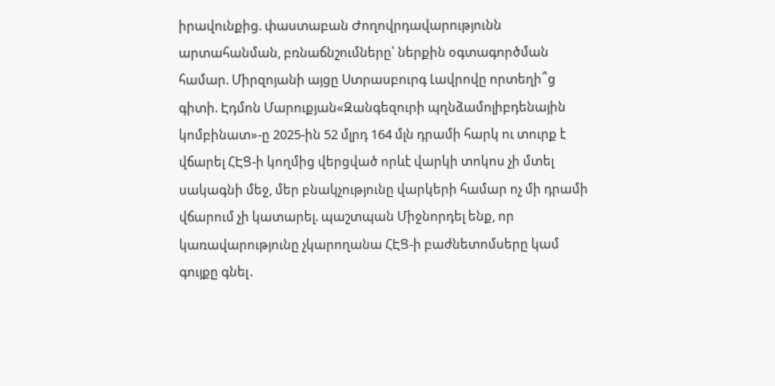իրավունքից. փաստաբան Ժողովրդավարությունն արտահանման, բռնաճնշումները՝ ներքին օգտագործման համար. Միրզոյանի այցը Ստրասբուրգ Լավրովը որտեղի՞ց գիտի. Էդմոն Մարուքյան«Զանգեզուրի պղնձամոլիբդենային կոմբինատ»-ը 2025-ին 52 մլրդ 164 մլն դրամի հարկ ու տուրք է վճարել ՀԷՑ-ի կողմից վերցված որևէ վարկի տոկոս չի մտել սակագնի մեջ, մեր բնակչությունը վարկերի համար ոչ մի դրամի վճարում չի կատարել. պաշտպան Միջնորդել ենք, որ կառավարությունը չկարողանա ՀԷՑ-ի բաժնետոմսերը կամ գույքը գնել․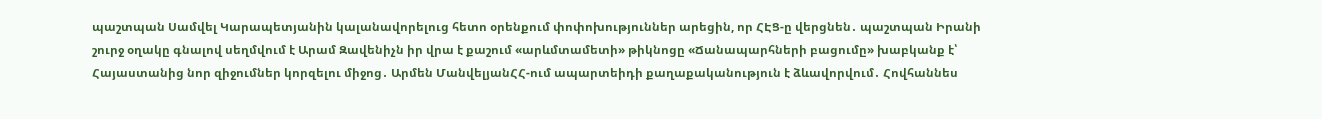պաշտպան Սամվել Կարապետյանին կալանավորելուց հետո օրենքում փոփոխություններ արեցին, որ ՀԷՑ-ը վերցնեն․ պաշտպան Իրանի շուրջ օղակը գնալով սեղմվում է Արամ Զավենիչն իր վրա է քաշում «արևմտամետի» թիկնոցը «Ճանապարհների բացումը» խաբկանք է՝ Հայաստանից նոր զիջումներ կորզելու միջոց․ Արմեն ՄանվելյանՀՀ-ում ապարտեիդի քաղաքականություն է ձևավորվում․ Հովհաննես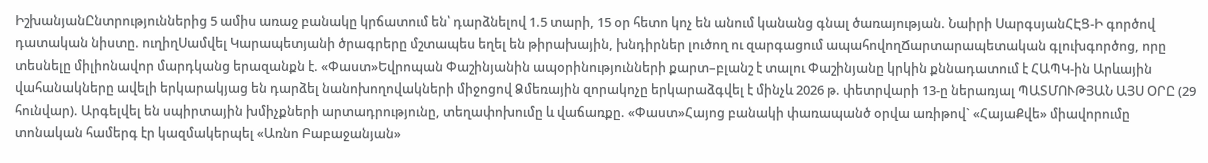ԻշխանյանԸնտրություններից 5 ամիս առաջ բանակը կրճատում են՝ դարձնելով 1.5 տարի, 15 օր հետո կոչ են անում կանանց գնալ ծառայության. Նաիրի ՍարգսյանՀԷՑ-Ի գործով դատական նիստը. ուղիղՍամվել Կարապետյանի ծրագրերը մշտապես եղել են թիրախային, խնդիրներ լուծող ու զարգացում ապահովողՃարտարապետական գլուխգործոց, որը տեսնելը միլիոնավոր մարդկանց երազանքն է. «Փաստ»Եվրոպան Փաշինյանին ապօրինությունների քարտ–բլանշ է տալու Փաշինյանը կրկին քննադատում է ՀԱՊԿ-ին Արևային վահանակները ավելի երկարակյաց են դարձել նանոխողովակների միջոցով Ձմեռային զորակոչը երկարաձգվել է մինչև 2026 թ. փետրվարի 13-ը ներառյալ ՊԱՏՄՈՒԹՅԱՆ ԱՅՍ ՕՐԸ (29 հունվար). Արգելվել են սպիրտային խմիչքների արտադրությունը, տեղափոխումը և վաճառքը. «Փաստ»Հայոց բանակի փառապանծ օրվա առիթով` «ՀայաՔվե» միավորումը տոնական համերգ էր կազմակերպել «Առնո Բաբաջանյան»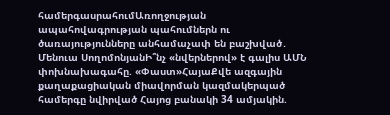համերգասրահումԱռողջության ապահովագրության պահումներն ու ծառայությունները անհամաչափ են բաշխված․ Մենուա ՍողոմոնյանԻ՞նչ «նվերներով» է գալիս ԱՄՆ փոխնախագահը. «Փաստ»ՀայաՔվե ազգային քաղաքացիական միավորման կազմակերպած համերգը նվիրված Հայոց բանակի 34 ամյակին.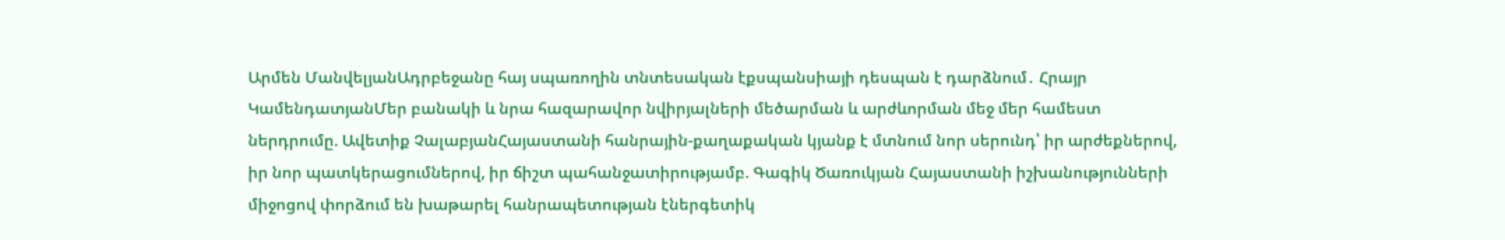Արմեն ՄանվելյանԱդրբեջանը հայ սպառողին տնտեսական էքսպանսիայի դեսպան է դարձնում․ Հրայր ԿամենդատյանՄեր բանակի և նրա հազարավոր նվիրյալների մեծարման և արժևորման մեջ մեր համեստ ներդրումը. Ավետիք ՉալաբյանՀայաստանի հանրային-քաղաքական կյանք է մտնում նոր սերունդ՝ իր արժեքներով, իր նոր պատկերացումներով, իր ճիշտ պահանջատիրությամբ. Գագիկ Ծառուկյան Հայաստանի իշխանությունների միջոցով փորձում են խաթարել հանրապետության էներգետիկ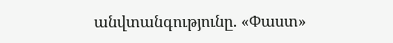անվտանգությունը. «Փաստ»